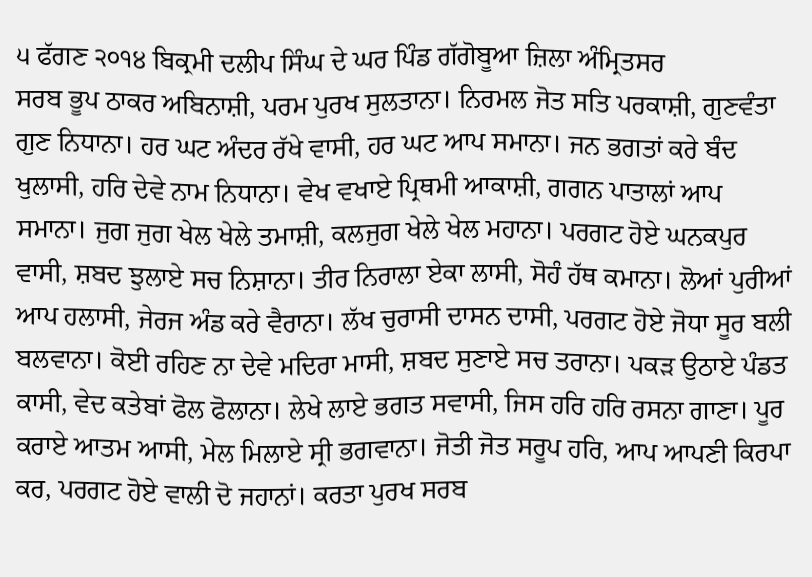੫ ਫੱਗਣ ੨੦੧੪ ਬਿਕ੍ਰਮੀ ਦਲੀਪ ਸਿੰਘ ਦੇ ਘਰ ਪਿੰਡ ਗੱਗੋਬੂਆ ਜ਼ਿਲਾ ਅੰਮ੍ਰਿਤਸਰ
ਸਰਬ ਭੂਪ ਠਾਕਰ ਅਬਿਨਾਸ਼ੀ, ਪਰਮ ਪੁਰਖ ਸੁਲਤਾਨਾ। ਨਿਰਮਲ ਜੋਤ ਸਤਿ ਪਰਕਾਸ਼ੀ, ਗੁਣਵੰਤਾ ਗੁਣ ਨਿਧਾਨਾ। ਹਰ ਘਟ ਅੰਦਰ ਰੱਖੇ ਵਾਸੀ, ਹਰ ਘਟ ਆਪ ਸਮਾਨਾ। ਜਨ ਭਗਤਾਂ ਕਰੇ ਬੰਦ ਖੁਲਾਸੀ, ਹਰਿ ਦੇਵੇ ਨਾਮ ਨਿਧਾਨਾ। ਵੇਖ ਵਖਾਏ ਪ੍ਰਿਥਮੀ ਆਕਾਸ਼ੀ, ਗਗਨ ਪਾਤਾਲਾਂ ਆਪ ਸਮਾਨਾ। ਜੁਗ ਜੁਗ ਖੇਲ ਖੇਲੇ ਤਮਾਸ਼ੀ, ਕਲਜੁਗ ਖੇਲੇ ਖੇਲ ਮਹਾਨਾ। ਪਰਗਟ ਹੋਏ ਘਨਕਪੁਰ ਵਾਸੀ, ਸ਼ਬਦ ਝੁਲਾਏ ਸਚ ਨਿਸ਼ਾਨਾ। ਤੀਰ ਨਿਰਾਲਾ ਏਕਾ ਲਾਸੀ, ਸੋਹੰ ਹੱਥ ਕਮਾਨਾ। ਲੋਆਂ ਪੁਰੀਆਂ ਆਪ ਹਲਾਸੀ, ਜੇਰਜ ਅੰਡ ਕਰੇ ਵੈਰਾਨਾ। ਲੱਖ ਚੁਰਾਸੀ ਦਾਸਨ ਦਾਸੀ, ਪਰਗਟ ਹੋਏ ਜੋਧਾ ਸੂਰ ਬਲੀ ਬਲਵਾਨਾ। ਕੋਈ ਰਹਿਣ ਨਾ ਦੇਵੇ ਮਦਿਰਾ ਮਾਸੀ, ਸ਼ਬਦ ਸੁਣਾਏ ਸਚ ਤਰਾਨਾ। ਪਕੜ ਉਠਾਏ ਪੰਡਤ ਕਾਸੀ, ਵੇਦ ਕਤੇਬਾਂ ਫੋਲ ਫੋਲਾਨਾ। ਲੇਖੇ ਲਾਏ ਭਗਤ ਸਵਾਸੀ, ਜਿਸ ਹਰਿ ਹਰਿ ਰਸਨਾ ਗਾਣਾ। ਪੂਰ ਕਰਾਏ ਆਤਮ ਆਸੀ, ਮੇਲ ਮਿਲਾਏ ਸ੍ਰੀ ਭਗਵਾਨਾ। ਜੋਤੀ ਜੋਤ ਸਰੂਪ ਹਰਿ, ਆਪ ਆਪਣੀ ਕਿਰਪਾ ਕਰ, ਪਰਗਟ ਹੋਏ ਵਾਲੀ ਦੋ ਜਹਾਨਾਂ। ਕਰਤਾ ਪੁਰਖ ਸਰਬ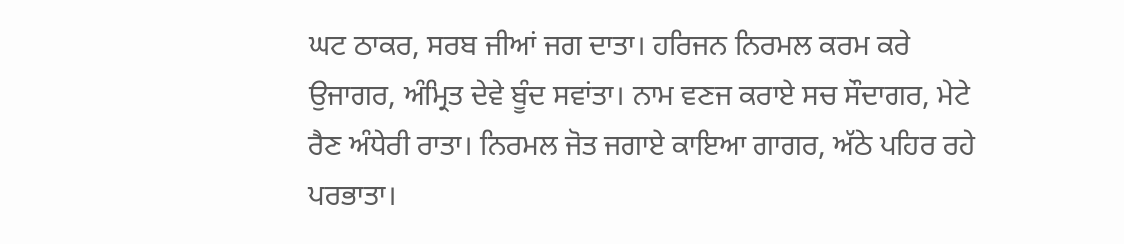ਘਟ ਠਾਕਰ, ਸਰਬ ਜੀਆਂ ਜਗ ਦਾਤਾ। ਹਰਿਜਨ ਨਿਰਮਲ ਕਰਮ ਕਰੇ ਉਜਾਗਰ, ਅੰਮ੍ਰਿਤ ਦੇਵੇ ਬੂੰਦ ਸਵਾਂਤਾ। ਨਾਮ ਵਣਜ ਕਰਾਏ ਸਚ ਸੌਦਾਗਰ, ਮੇਟੇ ਰੈਣ ਅੰਧੇਰੀ ਰਾਤਾ। ਨਿਰਮਲ ਜੋਤ ਜਗਾਏ ਕਾਇਆ ਗਾਗਰ, ਅੱਠੇ ਪਹਿਰ ਰਹੇ ਪਰਭਾਤਾ।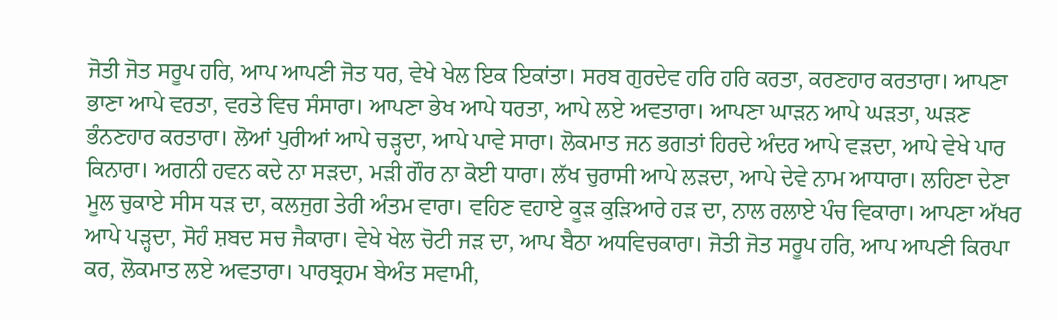ਜੋਤੀ ਜੋਤ ਸਰੂਪ ਹਰਿ, ਆਪ ਆਪਣੀ ਜੋਤ ਧਰ, ਵੇਖੇ ਖੇਲ ਇਕ ਇਕਾਂਤਾ। ਸਰਬ ਗੁਰਦੇਵ ਹਰਿ ਹਰਿ ਕਰਤਾ, ਕਰਣਹਾਰ ਕਰਤਾਰਾ। ਆਪਣਾ ਭਾਣਾ ਆਪੇ ਵਰਤਾ, ਵਰਤੇ ਵਿਚ ਸੰਸਾਰਾ। ਆਪਣਾ ਭੇਖ ਆਪੇ ਧਰਤਾ, ਆਪੇ ਲਏ ਅਵਤਾਰਾ। ਆਪਣਾ ਘਾੜਨ ਆਪੇ ਘੜਤਾ, ਘੜਣ ਭੰਨਣਹਾਰ ਕਰਤਾਰਾ। ਲੋਆਂ ਪੁਰੀਆਂ ਆਪੇ ਚੜ੍ਹਦਾ, ਆਪੇ ਪਾਵੇ ਸਾਰਾ। ਲੋਕਮਾਤ ਜਨ ਭਗਤਾਂ ਹਿਰਦੇ ਅੰਦਰ ਆਪੇ ਵੜਦਾ, ਆਪੇ ਵੇਖੇ ਪਾਰ ਕਿਨਾਰਾ। ਅਗਨੀ ਹਵਨ ਕਦੇ ਨਾ ਸੜਦਾ, ਮੜੀ ਗੌਰ ਨਾ ਕੋਈ ਧਾਰਾ। ਲੱਖ ਚੁਰਾਸੀ ਆਪੇ ਲੜਦਾ, ਆਪੇ ਦੇਵੇ ਨਾਮ ਆਧਾਰਾ। ਲਹਿਣਾ ਦੇਣਾ ਮੂਲ ਚੁਕਾਏ ਸੀਸ ਧੜ ਦਾ, ਕਲਜੁਗ ਤੇਰੀ ਅੰਤਮ ਵਾਰਾ। ਵਹਿਣ ਵਹਾਏ ਕੂੜ ਕੁੜਿਆਰੇ ਹੜ ਦਾ, ਨਾਲ ਰਲਾਏ ਪੰਚ ਵਿਕਾਰਾ। ਆਪਣਾ ਅੱਖਰ ਆਪੇ ਪੜ੍ਹਦਾ, ਸੋਹੰ ਸ਼ਬਦ ਸਚ ਜੈਕਾਰਾ। ਵੇਖੇ ਖੇਲ ਚੋਟੀ ਜੜ ਦਾ, ਆਪ ਬੈਠਾ ਅਧਵਿਚਕਾਰਾ। ਜੋਤੀ ਜੋਤ ਸਰੂਪ ਹਰਿ, ਆਪ ਆਪਣੀ ਕਿਰਪਾ ਕਰ, ਲੋਕਮਾਤ ਲਏ ਅਵਤਾਰਾ। ਪਾਰਬ੍ਰਹਮ ਬੇਅੰਤ ਸਵਾਮੀ,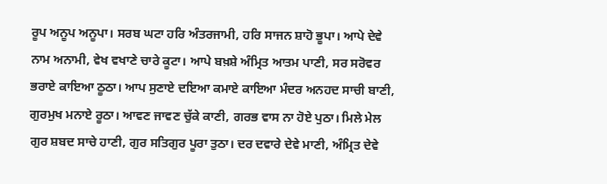ਰੂਪ ਅਨੂਪ ਅਨੂਪਾ। ਸਰਬ ਘਟਾ ਹਰਿ ਅੰਤਰਜਾਮੀ, ਹਰਿ ਸਾਜਨ ਸ਼ਾਹੋ ਭੂਪਾ। ਆਪੇ ਦੇਵੇ ਨਾਮ ਅਨਾਮੀ, ਵੇਖ ਵਖਾਣੇ ਚਾਰੇ ਕੂਟਾ। ਆਪੇ ਬਖ਼ਸ਼ੇ ਅੰਮ੍ਰਿਤ ਆਤਮ ਪਾਣੀ, ਸਰ ਸਰੋਵਰ ਭਰਾਏ ਕਾਇਆ ਠੂਠਾ। ਆਪ ਸੁਣਾਏ ਦਇਆ ਕਮਾਏ ਕਾਇਆ ਮੰਦਰ ਅਨਹਦ ਸਾਚੀ ਬਾਣੀ, ਗੁਰਮੁਖ ਮਨਾਏ ਰੂਠਾ। ਆਵਣ ਜਾਵਣ ਚੁੱਕੇ ਕਾਣੀ, ਗਰਭ ਵਾਸ ਨਾ ਹੋਏ ਪੁਠਾ। ਮਿਲੇ ਮੇਲ ਗੁਰ ਸ਼ਬਦ ਸਾਚੇ ਹਾਣੀ, ਗੁਰ ਸਤਿਗੁਰ ਪੂਰਾ ਤੁਠਾ। ਦਰ ਦਵਾਰੇ ਦੇਵੇ ਮਾਣੀ, ਅੰਮ੍ਰਿਤ ਦੇਵੇ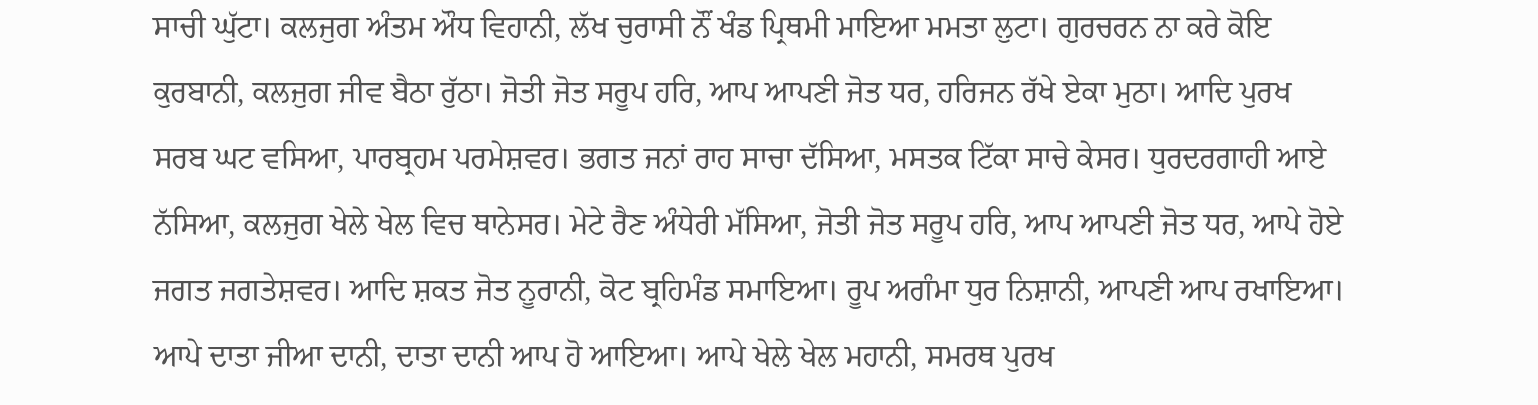ਸਾਚੀ ਘੁੱਟਾ। ਕਲਜੁਗ ਅੰਤਮ ਔਧ ਵਿਹਾਨੀ, ਲੱਖ ਚੁਰਾਸੀ ਨੌਂ ਖੰਡ ਪ੍ਰਿਥਮੀ ਮਾਇਆ ਮਮਤਾ ਲੁਟਾ। ਗੁਰਚਰਨ ਨਾ ਕਰੇ ਕੋਇ ਕੁਰਬਾਨੀ, ਕਲਜੁਗ ਜੀਵ ਬੈਠਾ ਰੁੱਠਾ। ਜੋਤੀ ਜੋਤ ਸਰੂਪ ਹਰਿ, ਆਪ ਆਪਣੀ ਜੋਤ ਧਰ, ਹਰਿਜਨ ਰੱਖੇ ਏਕਾ ਮੁਠਾ। ਆਦਿ ਪੁਰਖ ਸਰਬ ਘਟ ਵਸਿਆ, ਪਾਰਬ੍ਰਹਮ ਪਰਮੇਸ਼ਵਰ। ਭਗਤ ਜਨਾਂ ਰਾਹ ਸਾਚਾ ਦੱਸਿਆ, ਮਸਤਕ ਟਿੱਕਾ ਸਾਚੇ ਕੇਸਰ। ਧੁਰਦਰਗਾਹੀ ਆਏ ਨੱਸਿਆ, ਕਲਜੁਗ ਖੇਲੇ ਖੇਲ ਵਿਚ ਥਾਨੇਸਰ। ਮੇਟੇ ਰੈਣ ਅੰਧੇਰੀ ਮੱਸਿਆ, ਜੋਤੀ ਜੋਤ ਸਰੂਪ ਹਰਿ, ਆਪ ਆਪਣੀ ਜੋਤ ਧਰ, ਆਪੇ ਹੋਏ ਜਗਤ ਜਗਤੇਸ਼ਵਰ। ਆਦਿ ਸ਼ਕਤ ਜੋਤ ਨੂਰਾਨੀ, ਕੋਟ ਬ੍ਰਹਿਮੰਡ ਸਮਾਇਆ। ਰੂਪ ਅਗੰਮਾ ਧੁਰ ਨਿਸ਼ਾਨੀ, ਆਪਣੀ ਆਪ ਰਖਾਇਆ। ਆਪੇ ਦਾਤਾ ਜੀਆ ਦਾਨੀ, ਦਾਤਾ ਦਾਨੀ ਆਪ ਹੋ ਆਇਆ। ਆਪੇ ਖੇਲੇ ਖੇਲ ਮਹਾਨੀ, ਸਮਰਥ ਪੁਰਖ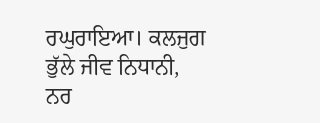ਰਘੁਰਾਇਆ। ਕਲਜੁਗ ਭੁੱਲੇ ਜੀਵ ਨਿਧਾਨੀ, ਨਰ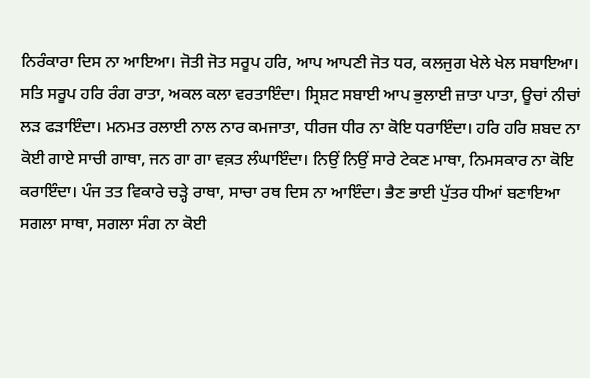ਨਿਰੰਕਾਰਾ ਦਿਸ ਨਾ ਆਇਆ। ਜੋਤੀ ਜੋਤ ਸਰੂਪ ਹਰਿ, ਆਪ ਆਪਣੀ ਜੋਤ ਧਰ, ਕਲਜੁਗ ਖੇਲੇ ਖੇਲ ਸਬਾਇਆ। ਸਤਿ ਸਰੂਪ ਹਰਿ ਰੰਗ ਰਾਤਾ, ਅਕਲ ਕਲਾ ਵਰਤਾਇੰਦਾ। ਸ੍ਰਿਸ਼ਟ ਸਬਾਈ ਆਪ ਭੁਲਾਈ ਜ਼ਾਤਾ ਪਾਤਾ, ਊਚਾਂ ਨੀਚਾਂ ਲੜ ਫੜਾਇੰਦਾ। ਮਨਮਤ ਰਲਾਈ ਨਾਲ ਨਾਰ ਕਮਜਾਤਾ, ਧੀਰਜ ਧੀਰ ਨਾ ਕੋਇ ਧਰਾਇੰਦਾ। ਹਰਿ ਹਰਿ ਸ਼ਬਦ ਨਾ ਕੋਈ ਗਾਏ ਸਾਚੀ ਗਾਥਾ, ਜਨ ਗਾ ਗਾ ਵਕ਼ਤ ਲੰਘਾਇੰਦਾ। ਨਿਉਂ ਨਿਉਂ ਸਾਰੇ ਟੇਕਣ ਮਾਥਾ, ਨਿਮਸਕਾਰ ਨਾ ਕੋਇ ਕਰਾਇੰਦਾ। ਪੰਜ ਤਤ ਵਿਕਾਰੇ ਚੜ੍ਹੇ ਰਾਥਾ, ਸਾਚਾ ਰਥ ਦਿਸ ਨਾ ਆਇੰਦਾ। ਭੈਣ ਭਾਈ ਪੁੱਤਰ ਧੀਆਂ ਬਣਾਇਆ ਸਗਲਾ ਸਾਥਾ, ਸਗਲਾ ਸੰਗ ਨਾ ਕੋਈ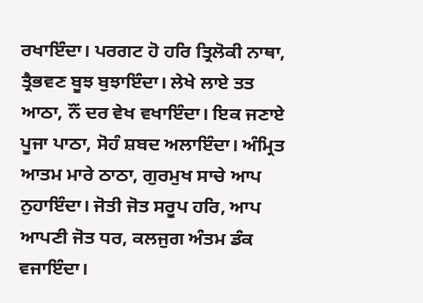ਰਖਾਇੰਦਾ। ਪਰਗਟ ਹੋ ਹਰਿ ਤ੍ਰਿਲੋਕੀ ਨਾਥਾ, ਤ੍ਰੈਭਵਣ ਬੂਝ ਬੁਝਾਇੰਦਾ। ਲੇਖੇ ਲਾਏ ਤਤ ਆਠਾ, ਨੌਂ ਦਰ ਵੇਖ ਵਖਾਇੰਦਾ। ਇਕ ਜਣਾਏ ਪੂਜਾ ਪਾਠਾ, ਸੋਹੰ ਸ਼ਬਦ ਅਲਾਇੰਦਾ। ਅੰਮ੍ਰਿਤ ਆਤਮ ਮਾਰੇ ਠਾਠਾ, ਗੁਰਮੁਖ ਸਾਚੇ ਆਪ ਨੁਹਾਇੰਦਾ। ਜੋਤੀ ਜੋਤ ਸਰੂਪ ਹਰਿ, ਆਪ ਆਪਣੀ ਜੋਤ ਧਰ, ਕਲਜੁਗ ਅੰਤਮ ਡੰਕ ਵਜਾਇੰਦਾ।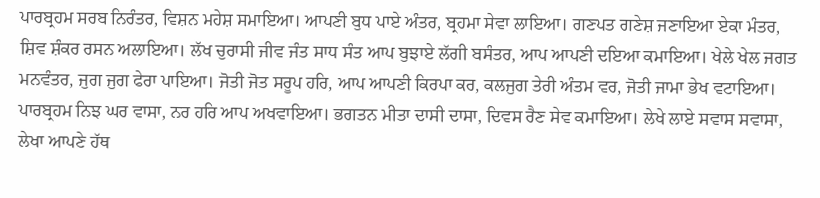ਪਾਰਬ੍ਰਹਮ ਸਰਬ ਨਿਰੰਤਰ, ਵਿਸ਼ਨ ਮਹੇਸ਼ ਸਮਾਇਆ। ਆਪਣੀ ਬੁਧ ਪਾਏ ਅੰਤਰ, ਬ੍ਰਹਮਾ ਸੇਵਾ ਲਾਇਆ। ਗਣਪਤ ਗਣੇਸ਼ ਜਣਾਇਆ ਏਕਾ ਮੰਤਰ, ਸ਼ਿਵ ਸ਼ੰਕਰ ਰਸਨ ਅਲਾਇਆ। ਲੱਖ ਚੁਰਾਸੀ ਜੀਵ ਜੰਤ ਸਾਧ ਸੰਤ ਆਪ ਬੁਝਾਏ ਲੱਗੀ ਬਸੰਤਰ, ਆਪ ਆਪਣੀ ਦਇਆ ਕਮਾਇਆ। ਖੇਲੇ ਖੇਲ ਜਗਤ ਮਨਵੰਤਰ, ਜੁਗ ਜੁਗ ਫੇਰਾ ਪਾਇਆ। ਜੋਤੀ ਜੋਤ ਸਰੂਪ ਹਰਿ, ਆਪ ਆਪਣੀ ਕਿਰਪਾ ਕਰ, ਕਲਜੁਗ ਤੇਰੀ ਅੰਤਮ ਵਰ, ਜੋਤੀ ਜਾਮਾ ਭੇਖ ਵਟਾਇਆ। ਪਾਰਬ੍ਰਹਮ ਨਿਝ ਘਰ ਵਾਸਾ, ਨਰ ਹਰਿ ਆਪ ਅਖਵਾਇਆ। ਭਗਤਨ ਮੀਤਾ ਦਾਸੀ ਦਾਸਾ, ਦਿਵਸ ਰੈਣ ਸੇਵ ਕਮਾਇਆ। ਲੇਖੇ ਲਾਏ ਸਵਾਸ ਸਵਾਸਾ, ਲੇਖਾ ਆਪਣੇ ਹੱਥ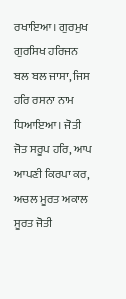ਰਖਾਇਆ। ਗੁਰਮੁਖ ਗੁਰਸਿਖ ਹਰਿਜਨ ਬਲ ਬਲ ਜਾਸਾ, ਜਿਸ ਹਰਿ ਰਸਨਾ ਨਾਮ ਧਿਆਇਆ। ਜੋਤੀ ਜੋਤ ਸਰੂਪ ਹਰਿ, ਆਪ ਆਪਣੀ ਕਿਰਪਾ ਕਰ, ਅਚਲ ਮੂਰਤ ਅਕਾਲ ਸੂਰਤ ਜੋਤੀ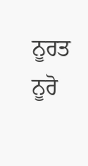ਨੂਰਤ ਨੂਰੋ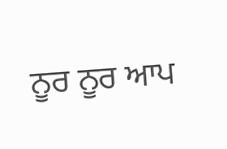ਨੂਰ ਨੂਰ ਆਪ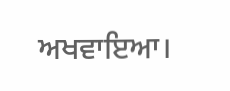ਅਖਵਾਇਆ।